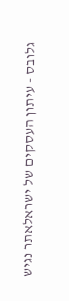גלובס - עיתון העסקים של ישראלאתר נגיש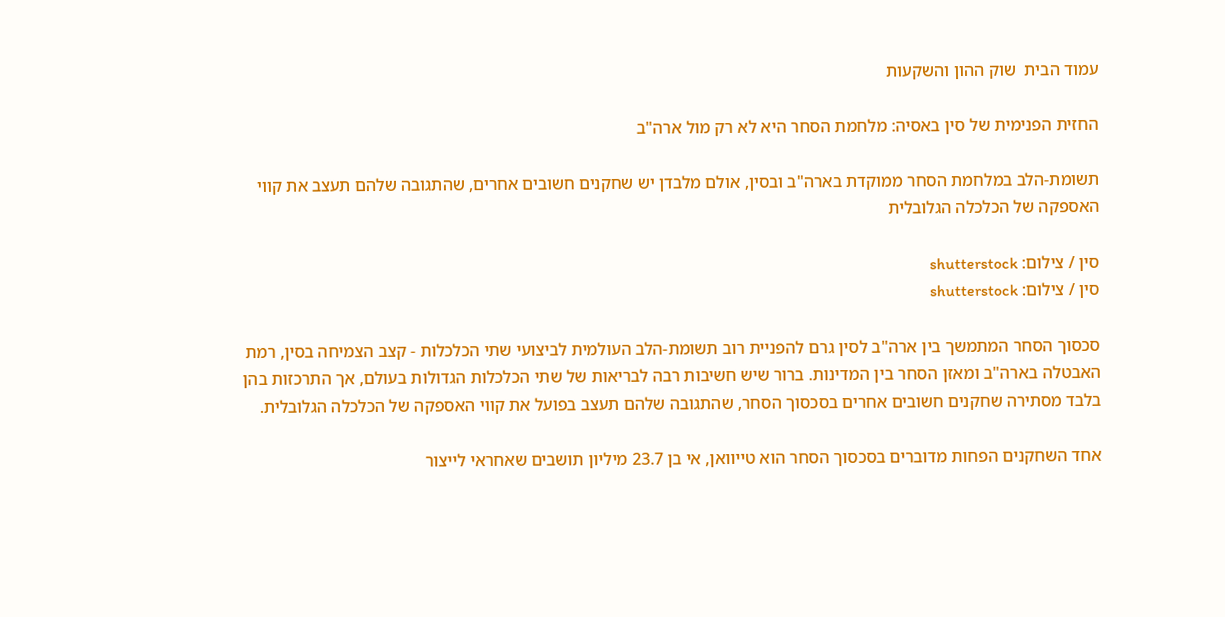עמוד הבית  שוק ההון והשקעות

החזית הפנימית של סין באסיה: מלחמת הסחר היא לא רק מול ארה"ב

תשומת-הלב במלחמת הסחר ממוקדת בארה"ב ובסין, אולם מלבדן יש שחקנים חשובים אחרים, שהתגובה שלהם תעצב את קווי האספקה של הכלכלה הגלובלית

סין / צילום: shutterstock
סין / צילום: shutterstock

סכסוך הסחר המתמשך בין ארה"ב לסין גרם להפניית רוב תשומת-הלב העולמית לביצועי שתי הכלכלות - קצב הצמיחה בסין, רמת האבטלה בארה"ב ומאזן הסחר בין המדינות. ברור שיש חשיבות רבה לבריאות של שתי הכלכלות הגדולות בעולם, אך התרכזות בהן בלבד מסתירה שחקנים חשובים אחרים בסכסוך הסחר, שהתגובה שלהם תעצב בפועל את קווי האספקה של הכלכלה הגלובלית.

אחד השחקנים הפחות מדוברים בסכסוך הסחר הוא טייוואן, אי בן 23.7 מיליון תושבים שאחראי לייצור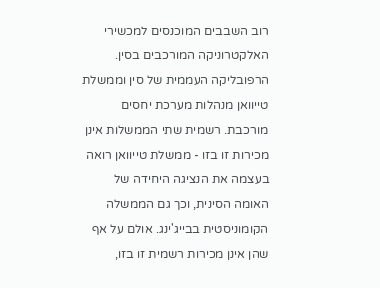רוב השבבים המוכנסים למכשירי האלקטרוניקה המורכבים בסין. הרפובליקה העממית של סין וממשלת טייוואן מנהלות מערכת יחסים מורכבת. רשמית שתי הממשלות אינן מכירות זו בזו - ממשלת טייוואן רואה בעצמה את הנציגה היחידה של האומה הסינית, וכך גם הממשלה הקומוניסטית בבייג'ינג. אולם על אף שהן אינן מכירות רשמית זו בזו,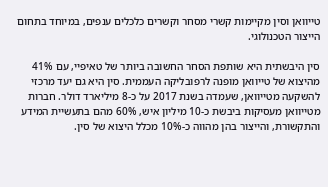טייוואן וסין מקיימות קשרי מסחר וקשרים כלכלים ענפים, במיוחד בתחום הייצור הטכנולוגי.

סין היבשתית היא שותפת הסחר החשובה ביותר של טאיפיי, עם 41% מהיצוא של טייוואן מופנה לרפובליקה העממית. סין היא גם יעד מרכזי להשקעה מטייוואן, שעמדה בשנת 2017 על כ-8 מיליארד דולר. חברות מטייוואן מעסיקות ביבשת כ-10 מיליון איש, 60% מהם בתעשיית המידע והתקשורת, והייצור בהן מהווה כ-10% מכלל היצוא של סין.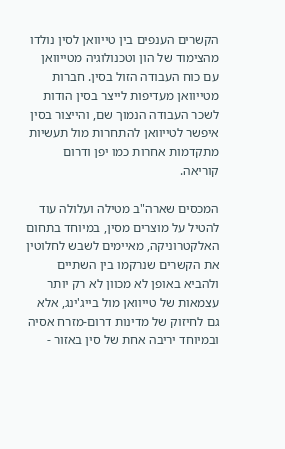הקשרים הענפים בין טייוואן לסין נולדו מהצימוד של הון וטכנולוגיה מטייוואן עם כוח העבודה הזול בסין. חברות מטייוואן מעדיפות לייצר בסין הודות לשכר העבודה הנמוך שם, והייצור בסין איפשר לטייוואן להתחרות מול תעשיות מתקדמות אחרות כמו יפן ודרום קוריאה.

המכסים שארה"ב מטילה ועלולה עוד להטיל על מוצרים מסין, במיוחד בתחום האלקטרוניקה, מאיימים לשבש לחלוטין את הקשרים שנרקמו בין השתיים ולהביא באופן לא מכוון לא רק יותר עצמאות של טייוואן מול בייג'ינג, אלא גם לחיזוק של מדינות דרום-מזרח אסיה ובמיוחד יריבה אחת של סין באזור -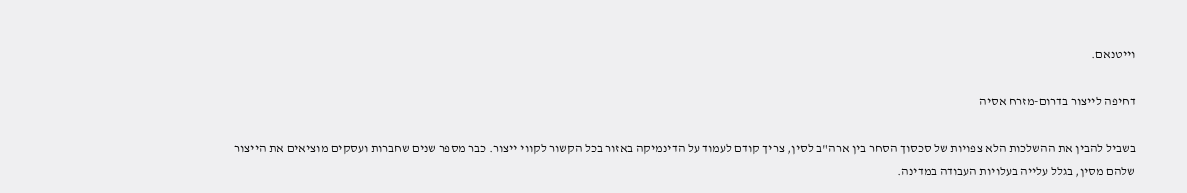וייטנאם.

דחיפה לייצור בדרום-מזרח אסיה

בשביל להבין את ההשלכות הלא צפויות של סכסוך הסחר בין ארה"ב לסין, צריך קודם לעמוד על הדינמיקה באזור בכל הקשור לקווי ייצור. כבר מספר שנים שחברות ועסקים מוציאים את הייצור שלהם מסין, בגלל עלייה בעלויות העבודה במדינה.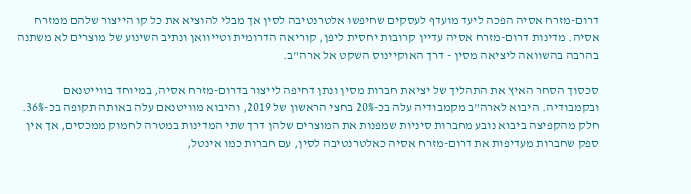דרום-מזרח אסיה הפכה ליעד מועדף לעסקים שחיפשו אלטרנטיבה לסין אך מבלי להוציא את כל קו הייצור שלהם ממזרח אסיה. מדינות דרום-מזרח אסיה עדיין קרובות יחסית ליפן, קוריאה הדרומית וטייוואן ונתיב השינוע של מוצרים לא משתנה בהרבה בהשוואה ליציאה מסין - דרך האוקיינוס השקט אל ארה"ב.

סכסוך הסחר האיץ את התהליך של יציאת חברות מסין ונתן דחיפה לייצור בדרום-מזרח אסיה, במיוחד בווייטנאם ובקמבודיה. היבוא לארה"ב מקמבודיה עלה בכ-20% בחצי הראשון של 2019, והיבוא מוויטנאם עלה באותה תקופה בכ-36%. חלק מהקפיצה ביבוא נובע מחברות סיניות שמפנות את המוצרים שלהן דרך שתי המדינות במטרה לחמוק ממכסים, אך אין ספק שחברות מעדיפות את דרום-מזרח אסיה כאלטרנטיבה לסין, עם חברות כמו אינטל,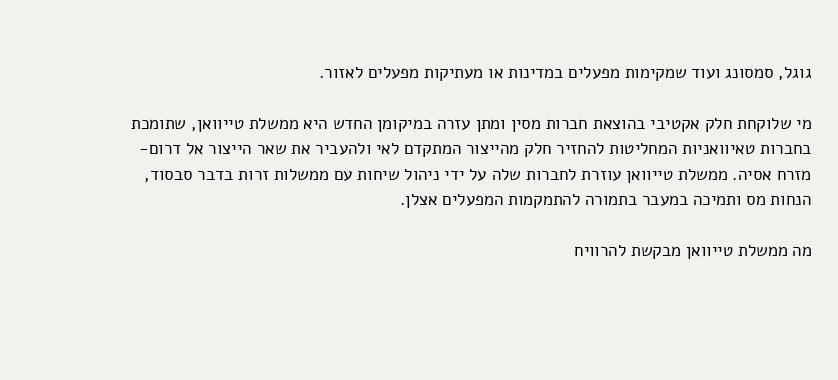גוגל, סמסונג ועוד שמקימות מפעלים במדינות או מעתיקות מפעלים לאזור.

מי שלוקחת חלק אקטיבי בהוצאת חברות מסין ומתן עזרה במיקומן החדש היא ממשלת טייוואן, שתומכת בחברות טאיוואניות המחליטות להחזיר חלק מהייצור המתקדם לאי ולהעביר את שאר הייצור אל דרום-מזרח אסיה. ממשלת טייוואן עוזרת לחברות שלה על ידי ניהול שיחות עם ממשלות זרות בדבר סבסוד, הנחות מס ותמיכה במעבר בתמורה להתמקמות המפעלים אצלן.

מה ממשלת טייוואן מבקשת להרוויח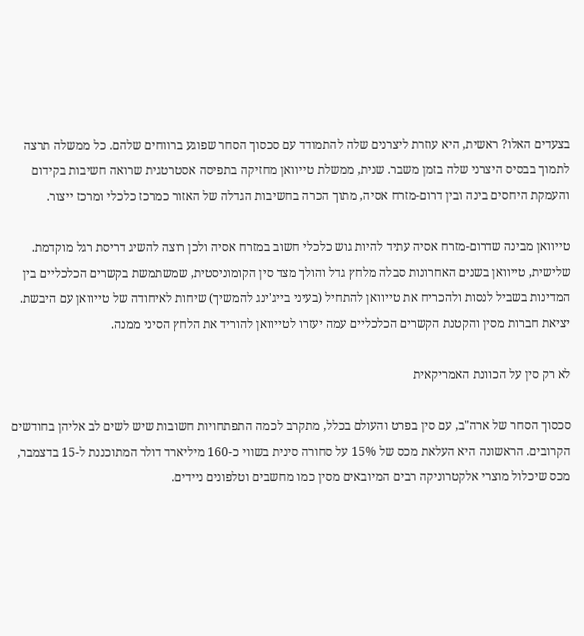בצעדים האלו? ראשית, היא עוזרת ליצרנים שלה להתמודד עם סכסוך הסחר שפוגע ברווחים שלהם. כל ממשלה תרצה לתמוך בבסיס היצרני שלה בזמן משבר. שנית, ממשלת טייוואן מחזיקה בתפיסה אסטרטגית שרואה חשיבות בקידום והעמקת היחסים בינה ובין דרום-מזרח אסיה, מתוך הכרה בחשיבות הגדלה של האזור כמרכז כלכלי ומרכז ייצור.

טייוואן מבינה שדרום-מזרח אסיה עתיד להיות גוש כלכלי חשוב במזרח אסיה ולכן רוצה להשיג דריסת רגל מוקדמת. שלישית, טייוואן בשנים האחרונות סבלה מלחץ גדל והולך מצד סין הקומוניסטית, שמשתמשת בקשרים הכלכליים בין המדינות בשביל לנסות ולהכריח את טייוואן להתחיל (בעיני בייג'ינג להמשיך) שיחות לאיחודה של טייוואן עם היבשת. יציאת חברות מסין והקטנת הקשרים הכלכליים עמה יעזרו לטייוואן להוריד את הלחץ הסיני ממנה.

לא רק סין על הכוונת האמריקאית

סכסוך הסחר של ארה"ב, עם סין בפרט והעולם בכלל, מתקרב לכמה התפתחויות חשובות שיש לשים לב אליהן בחודשים הקרובים. הראשונה היא העלאת מכס של 15% על סחורה סינית בשווי כ-160 מיליארד דולר המתוכננת ל-15 בדצמבר, מכס שיכלול מוצרי אלקטרוניקה רבים המיובאים מסין כמו מחשבים וטלפונים ניידים.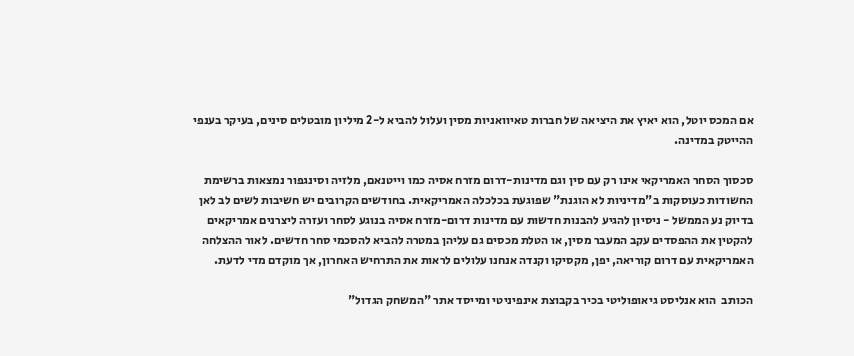אם המכס יוטל, הוא יאיץ את היציאה של חברות טאיוואניות מסין ועלול להביא ל-2 מיליון מובטלים סינים, בעיקר בענפי ההייטק במדינה.

סכסוך הסחר האמריקאי אינו רק עם סין וגם מדינות-דרום מזרח אסיה כמו וייטנאם, מלזיה וסינגפור נמצאות ברשימת החשודות כעוסקות ב"מדיניות לא הוגנת" שפוגעת בכלכלה האמריקאית. בחודשים הקרובים יש חשיבות לשים לב לאן בדיוק נע הממשל - ניסיון להגיע להבנות חדשות עם מדינות דרום-מזרח אסיה בנוגע לסחר ועזרה ליצרנים אמריקאים להקטין את ההפסדים עקב המעבר מסין, או הטלת מכסים גם עליהן במטרה להביא להסכמי סחר חדשים. לאור ההצלחה האמריקאית עם דרום קוריאה, יפן, מקסיקו וקנדה אנחנו עלולים לראות את התרחיש האחרון, אך מוקדם מדי לדעת.

הכותב  הוא אנליסט גיאופוליטי בכיר בקבוצת אינפיניטי ומייסד אתר "המשחק הגדול"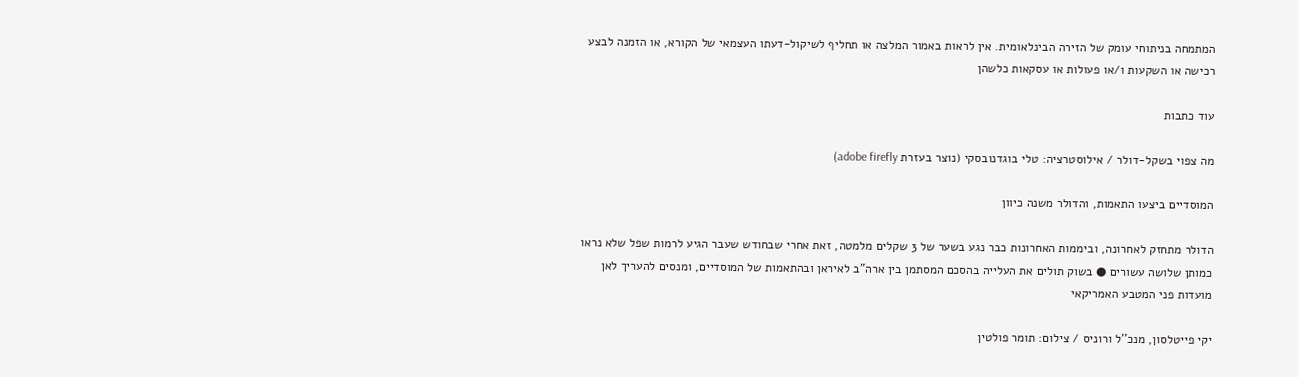המתמחה בניתוחי עומק של הזירה הבינלאומית. אין לראות באמור המלצה או תחליף לשיקול-דעתו העצמאי של הקורא, או הזמנה לבצע רכישה או השקעות ו/או פעולות או עסקאות כלשהן

עוד כתבות

מה צפוי בשקל-דולר / אילוסטרציה: טלי בוגדנובסקי (נוצר בעזרת adobe firefly)

המוסדיים ביצעו התאמות, והדולר משנה כיוון

הדולר מתחזק לאחרונה, וביממות האחרונות כבר נגע בשער של 3 שקלים מלמטה, זאת אחרי שבחודש שעבר הגיע לרמות שפל שלא נראו כמותן שלושה עשורים ● בשוק תולים את העלייה בהסכם המסתמן בין ארה"ב לאיראן ובהתאמות של המוסדיים, ומנסים להעריך לאן מועדות פני המטבע האמריקאי

יקי פייטלסון, מנכ''ל ורוניס / צילום: תומר פולטין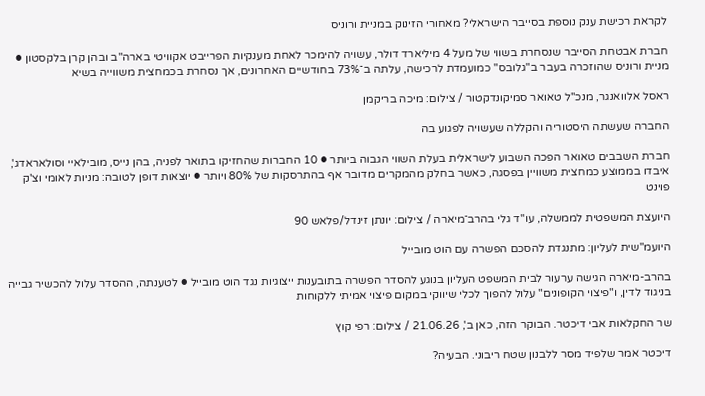לקראת רכישת ענק נוספת בסייבר הישראלי? מאחורי הזינוק במניית ורוניס

חברת אבטחת הסייבר שנסחרת בשווי של מעל 4 מיליארד דולר, עשויה להימכר לאחת מענקיות הפרייבט אקוויטי בארה"ב ובהן קרן בלקסטון ● מניית ורוניס שהוזכרה בעבר ב"גלובס" כמועמדת לרכישה, עלתה ב־73% בחודשיים האחרונים, אך נסחרת בכמחצית משווייה בשיא

ראסל אלוואנגר, מנכ''ל טאואר סמיקונדקטור / צילום: מיכה בריקמן

החברה שעשתה היסטוריה והקללה שעשויה לפגוע בה

חברת השבבים טאואר הפכה השבוע לישראלית בעלת השווי הגבוה ביותר ● 10 החברות שהחזיקו בתואר לפניה, בהן נייס, מובילאיי וסולאראדג', איבדו בממוצע כמחצית משוויין בפסגה, כאשר בחלק מהמקרים מדובר אף בהתרסקות של 80% ויותר ● יוצאות דופן לטובה: מניות לאומי וצ'ק פוינט

היועצת המשפטית לממשלה, עו''ד גלי בהרב־מיארה / צילום: יונתן זינדל/פלאש 90

היועמ"שית לעליון: מתנגדת להסכם הפשרה עם הוט מובייל

בהרב-מיארה הגישה ערעור לבית המשפט העליון בנוגע להסדר הפשרה בתובענות ייצוגיות נגד הוט מובייל ● לטענתה, ההסדר עלול להכשיר גבייה בניגוד לדין, ו"פיצוי הקופונים" עלול להפוך לכלי שיווקי במקום פיצוי אמיתי ללקוחות

שר החקלאות אבי דיכטר. הבוקר הזה, כאן ב', 21.06.26 / צילום: רפי קוץ

דיכטר אמר שלפיד מסר ללבנון שטח ריבוני. הבעיה?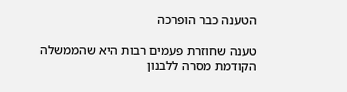הטענה כבר הופרכה

טענה שחוזרת פעמים רבות היא שהממשלה הקודמת מסרה ללבנון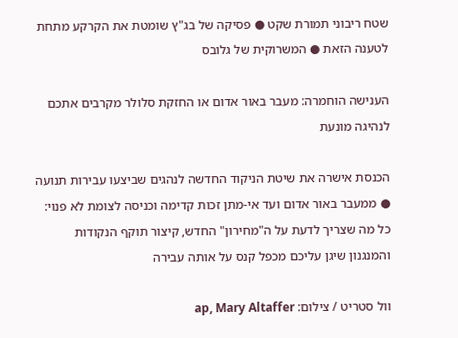שטח ריבוני תמורת שקט ● פסיקה של בג"ץ שומטת את הקרקע מתחת לטענה הזאת ● המשרוקית של גלובס

הענישה הוחמרה: מעבר באור אדום או החזקת סלולר מקרבים אתכם לנהיגה מונעת

הכנסת אישרה את שיטת הניקוד החדשה לנהגים שביצעו עבירות תנועה ● ממעבר באור אדום ועד אי-מתן זכות קדימה וכניסה לצומת לא פנוי: כל מה שצריך לדעת על ה"מחירון" החדש, קיצור תוקף הנקודות והמנגנון שיגן עליכם מכפל קנס על אותה עבירה

וול סטריט / צילום: ap, Mary Altaffer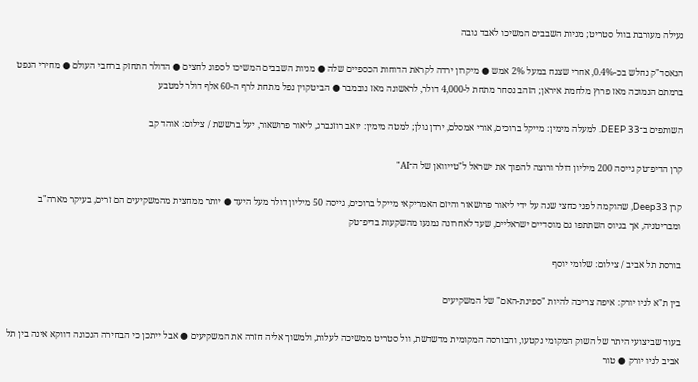נעילה מעורבת בוול סטריט; מניות השבבים המשיכו לאבד גובה

הנאסד"ק נחלש בכ-0.4%, אחרי שצנח במעל 2% אמש ● מיקרון ירדה לקראת הדוחות הכספיים שלה ● מניות השבבים המשיכו לספוג לחצים ● הדולר התחזק ברחבי העולם ● מחירי הנפט ברמתם הנמוכה מאז פרוץ מלחמת איראן; הזהב נסחר מתחת ל-4,000 דולר, לראשונה מאז נובמבר ● הביטקוין נפל מתחת לרף ה-60 אלף דולר למטבע

השותפים ב־DEEP 33. למעלה מימין: מייקל ברוכים, אורי אמסלם, ירדן גולן; למטה מימין: יואב רוזנברג, ליאור פרושאור, יעל ברששת / צילום: אוהד קב

קרן הדיפ־טק גייסה 200 מיליון דולר ורוצה להפוך את ישראל ל"טייוואן של ה־AI"

קרן Deep33, שהוקמה לפני כחצי שנה על ידי ליאור פרושאור והיזם האמריקאי מייקל ברוכים, גייסה 50 מיליון דולר מעל היעד ● יותר ממחצית מהמשקיעים הם זרים, בעיקר מארה"ב ומבריטניה, אך בגיוס השתתפו גם מוסדיים ישראליים, שעד לאחרונה נמנעו מהשקעות בדיפ־טק

בורסת תל אביב / צילום: שלומי יוסף

בין ת"א לניו יורק: איפה צריכה להיות "ספינת-האם" של המשקיעים

בעוד שביצועי היתר של השוק המקומי נקטעו, והבורסה המקומית מדשדשת, וול סטריט ממשיכה לעלות, ולמשוך אליה חזרה את המשקיעים ● אבל ייתכן כי הבחירה הנכונה דווקא אינה בין תל אביב לניו יורק ● טור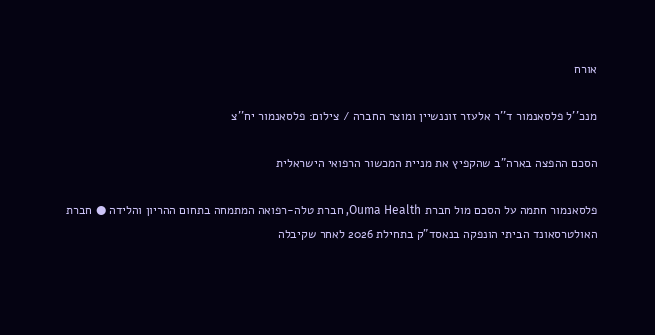אורח

מנכ''ל פלסאנמור ד''ר אלעזר זוננשיין ומוצר החברה / צילום: פלסאנמור יח''צ

הסכם ההפצה בארה"ב שהקפיץ את מניית המכשור הרפואי הישראלית

פלסאנמור חתמה על הסכם מול חברת Ouma Health, חברת טלה-רפואה המתמחה בתחום ההריון והלידה ● חברת האולטרסאונד הביתי הונפקה בנאסד"ק בתחילת 2026 לאחר שקיבלה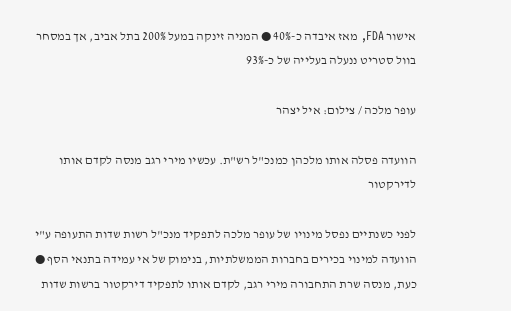אישור FDA, מאז איבדה כ-40% ● המניה זינקה במעל 200% בתל אביב, אך במסחר בוול סטריט ננעלה בעלייה של כ-93%

עופר מלכה / צילום: איל יצהר

הוועדה פסלה אותו מלכהן כמנכ"ל רש"ת. עכשיו מירי רגב מנסה לקדם אותו לדירקטור

לפני כשנתיים נפסל מינויו של עופר מלכה לתפקיד מנכ"ל רשות שדות התעופה ע"י הוועדה למינוי בכירים בחברות הממשלתיות, בנימוק של אי עמידה בתנאי הסף ● כעת, מנסה שרת התחבורה מירי רגב, לקדם אותו לתפקיד דירקטור ברשות שדות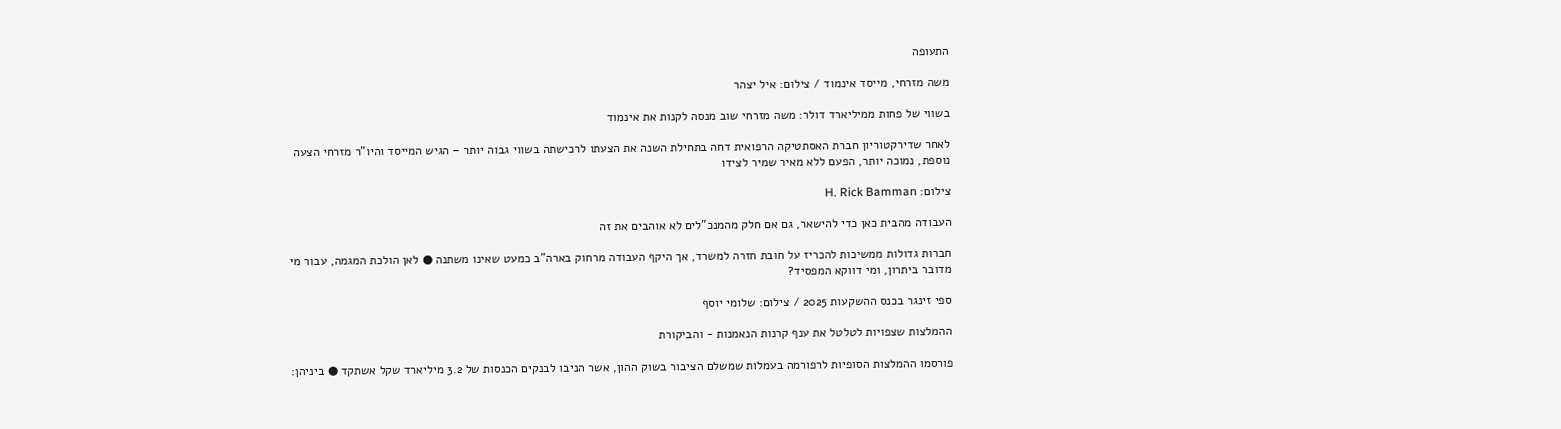התעופה

משה מזרחי, מייסד אינמוד / צילום: איל יצהר

בשווי של פחות ממיליארד דולר: משה מזרחי שוב מנסה לקנות את אינמוד

לאחר שדירקטוריון חברת האסתטיקה הרפואית דחה בתחילת השנה את הצעתו לרכישתה בשווי גבוה יותר – הגיש המייסד והיו"ר מזרחי הצעה נוספת, נמוכה יותר, הפעם ללא מאיר שמיר לצידו

צילום: H. Rick Bamman

העבודה מהבית כאן כדי להישאר, גם אם חלק מהמנכ"לים לא אוהבים את זה

חברות גדולות ממשיכות להכריז על חובת חזרה למשרד, אך היקף העבודה מרחוק בארה"ב כמעט שאינו משתנה ● לאן הולכת המגמה, עבור מי מדובר ביתרון, ומי דווקא המפסיד?

ספי זינגר בכנס ההשקעות 2025 / צילום: שלומי יוסף

ההמלצות שצפויות לטלטל את ענף קרנות הנאמנות - והביקורת

פורסמו ההמלצות הסופיות לרפורמה בעמלות שמשלם הציבור בשוק ההון, אשר הניבו לבנקים הכנסות של 3.2 מיליארד שקל אשתקד ● ביניהן: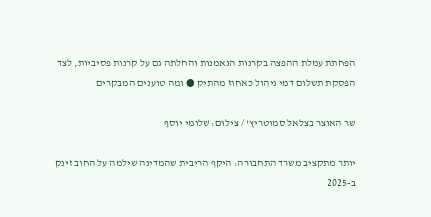הפחתת עמלת ההפצה בקרנות הנאמנות והחלתה גם על קרנות פסיביות, לצד הפסקת תשלום דמי ניהול כאחוז מהתיק ● ומה טוענים המבקרים

שר האוצר בצלאל סמוטריץ' / צילום: שלומי יוסף

יותר מתקציב משרד התחבורה: היקף הריבית שהמדינה שילמה על החוב זינק ב-2025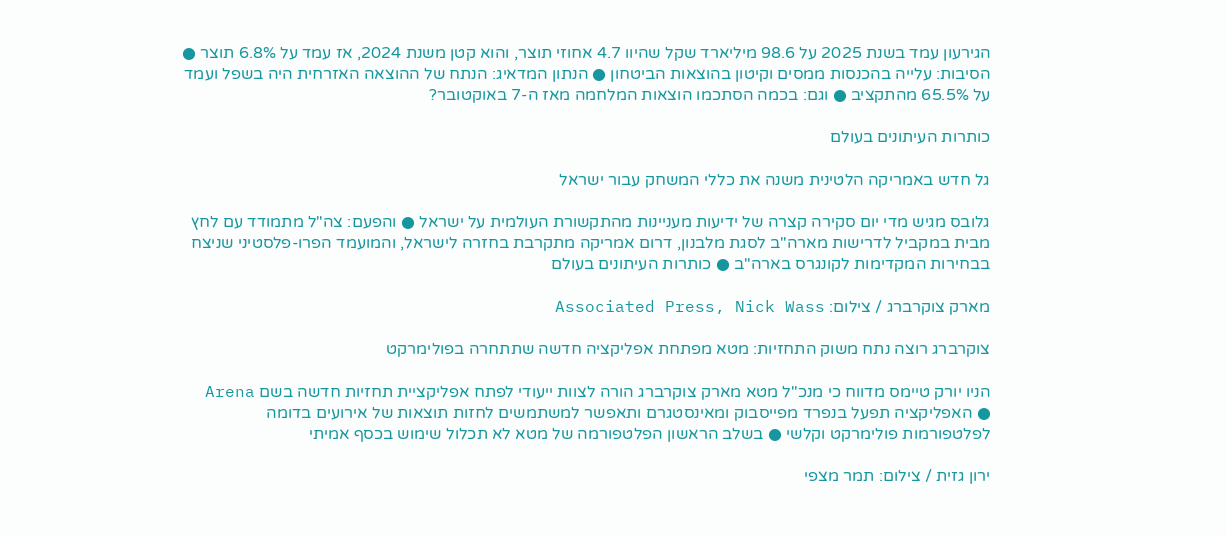הגירעון עמד בשנת 2025 על 98.6 מיליארד שקל שהיוו 4.7 אחוזי תוצר, והוא קטן משנת 2024, אז עמד על 6.8% תוצר ● הסיבות: עלייה בהכנסות ממסים וקיטון בהוצאות הביטחון ● הנתון המדאיג: הנתח של ההוצאה האזרחית היה בשפל ועמד על 65.5% מהתקציב ● וגם: בכמה הסתכמו הוצאות המלחמה מאז ה-7 באוקטובר?

כותרות העיתונים בעולם

גל חדש באמריקה הלטינית משנה את כללי המשחק עבור ישראל

גלובס מגיש מדי יום סקירה קצרה של ידיעות מעניינות מהתקשורת העולמית על ישראל ● והפעם: צה"ל מתמודד עם לחץ מבית במקביל לדרישות מארה"ב לסגת מלבנון, דרום אמריקה מתקרבת בחזרה לישראל, והמועמד הפרו-פלסטיני שניצח בבחירות המקדימות לקונגרס בארה"ב ● כותרות העיתונים בעולם

מארק צוקרברג / צילום: Associated Press, Nick Wass

צוקרברג רוצה נתח משוק התחזיות: מטא מפתחת אפליקציה חדשה שתתחרה בפולימרקט

הניו יורק טיימס מדווח כי מנכ"ל מטא מארק צוקרברג הורה לצוות ייעודי לפתח אפליקציית תחזיות חדשה בשם Arena ● האפליקציה תפעל בנפרד מפייסבוק ומאינסטגרם ותאפשר למשתמשים לחזות תוצאות של אירועים בדומה לפלטפורמות פולימרקט וקלשי ● בשלב הראשון הפלטפורמה של מטא לא תכלול שימוש בכסף אמיתי

ירון גזית / צילום: תמר מצפי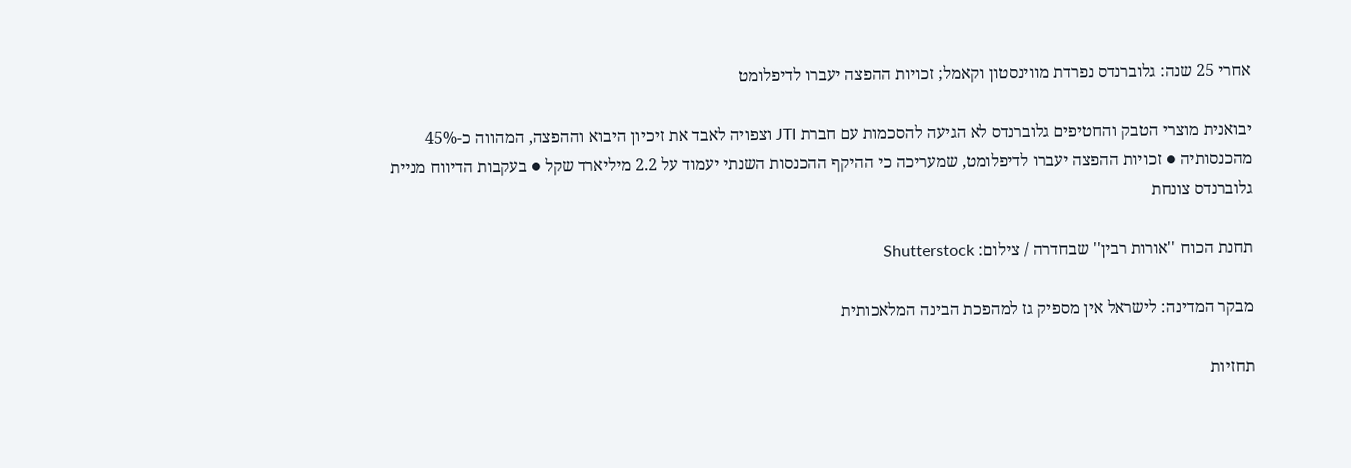אחרי 25 שנה: גלוברנדס נפרדת מווינסטון וקאמל; זכויות ההפצה יעברו לדיפלומט

יבואנית מוצרי הטבק והחטיפים גלוברנדס לא הגיעה להסכמות עם חברת JTI וצפויה לאבד את זיכיון היבוא וההפצה, המהווה כ-45% מהכנסותיה ● זכויות ההפצה יעברו לדיפלומט, שמעריכה כי ההיקף ההכנסות השנתי יעמוד על 2.2 מיליארד שקל ● בעקבות הדיווח מניית גלוברנדס צונחת

תחנת הכוח ''אורות רבין'' שבחדרה / צילום: Shutterstock

מבקר המדינה: לישראל אין מספיק גז למהפכת הבינה המלאכותית

תחזיות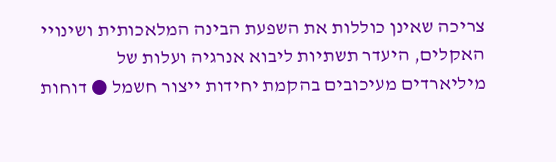צריכה שאינן כוללות את השפעת הבינה המלאכותית ושינויי האקלים, היעדר תשתיות ליבוא אנרגיה ועלות של מיליארדים מעיכובים בהקמת יחידות ייצור חשמל ● דוחות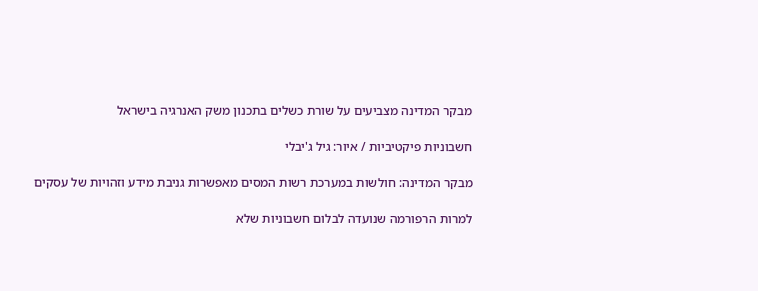מבקר המדינה מצביעים על שורת כשלים בתכנון משק האנרגיה בישראל

חשבוניות פיקטיביות / איור: גיל ג'יבלי

מבקר המדינה: חולשות במערכת רשות המסים מאפשרות גניבת מידע וזהויות של עסקים

למרות הרפורמה שנועדה לבלום חשבוניות שלא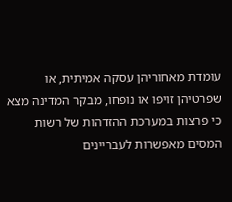עומדת מאחוריהן עסקה אמיתית, או שפרטיהן זויפו או נופחו, מבקר המדינה מצא כי פרצות במערכת ההזדהות של רשות המסים מאפשרות לעבריינים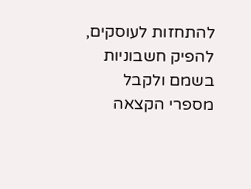להתחזות לעוסקים, להפיק חשבוניות בשמם ולקבל מספרי הקצאה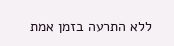ללא התרעה בזמן אמת